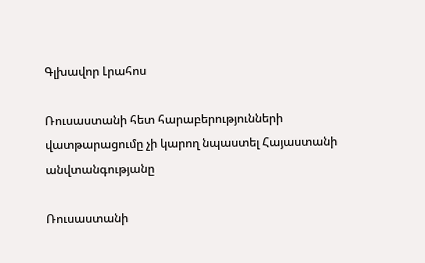Գլխավոր Լրահոս

Ռուսաստանի հետ հարաբերությունների վատթարացումը չի կարող նպաստել Հայաստանի անվտանգությանը

Ռուսաստանի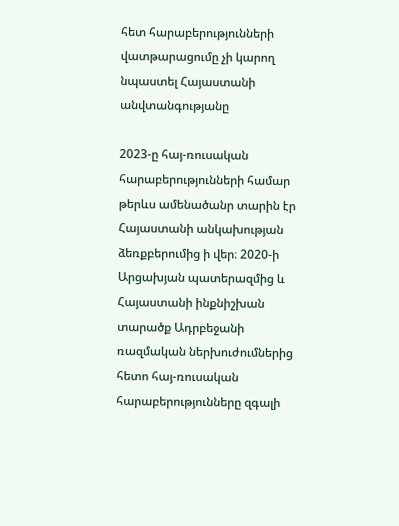հետ հարաբերությունների վատթարացումը չի կարող նպաստել Հայաստանի անվտանգությանը

2023-ը հայ-ռուսական հարաբերությունների համար թերևս ամենածանր տարին էր Հայաստանի անկախության ձեռքբերումից ի վեր։ 2020-ի Արցախյան պատերազմից և Հայաստանի ինքնիշխան տարածք Ադրբեջանի ռազմական ներխուժումներից հետո հայ-ռուսական հարաբերությունները զգալի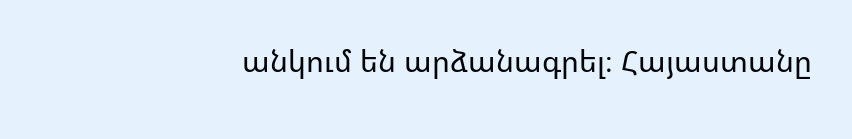անկում են արձանագրել։ Հայաստանը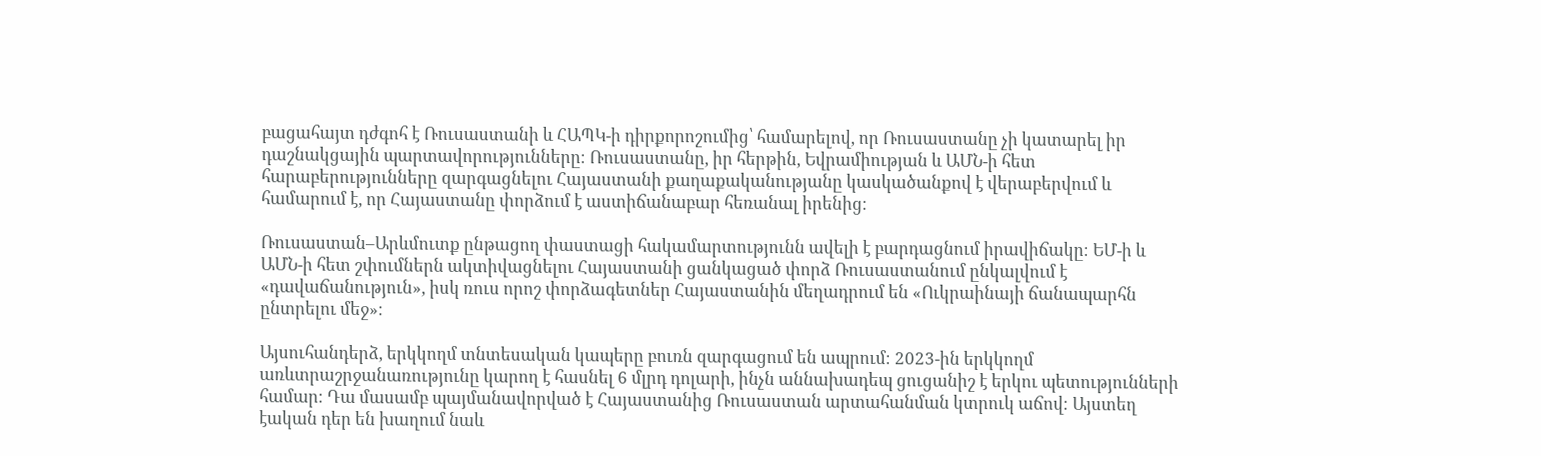բացահայտ դժգոհ է Ռուսաստանի և ՀԱՊԿ-ի դիրքորոշումից՝ համարելով, որ Ռուսաստանը չի կատարել իր դաշնակցային պարտավորությունները։ Ռուսաստանը, իր հերթին, Եվրամիության և ԱՄՆ-ի հետ հարաբերությունները զարգացնելու Հայաստանի քաղաքականությանը կասկածանքով է վերաբերվում և համարում է, որ Հայաստանը փորձում է աստիճանաբար հեռանալ իրենից։

Ռուսաստան–Արևմուտք ընթացող փաստացի հակամարտությունն ավելի է բարդացնում իրավիճակը։ ԵՄ-ի և ԱՄՆ-ի հետ շփումներն ակտիվացնելու Հայաստանի ցանկացած փորձ Ռուսաստանում ընկալվում է «դավաճանություն», իսկ ռուս որոշ փորձագետներ Հայաստանին մեղադրում են «Ուկրաինայի ճանապարհն ընտրելու մեջ»։

Այսուհանդերձ, երկկողմ տնտեսական կապերը բուռն զարգացում են ապրում։ 2023-ին երկկողմ առևտրաշրջանառությունը կարող է հասնել 6 մլրդ դոլարի, ինչն աննախադեպ ցուցանիշ է երկու պետությունների համար։ Դա մասամբ պայմանավորված է Հայաստանից Ռուսաստան արտահանման կտրուկ աճով։ Այստեղ էական դեր են խաղում նաև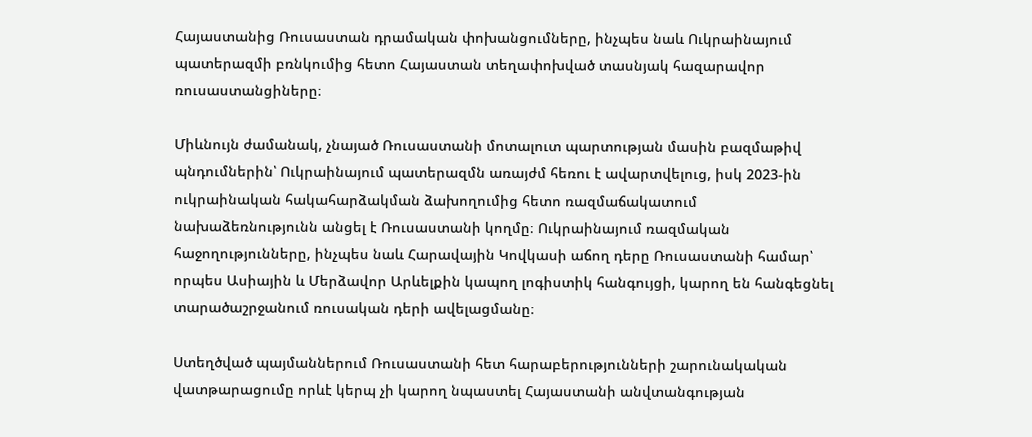Հայաստանից Ռուսաստան դրամական փոխանցումները, ինչպես նաև Ուկրաինայում պատերազմի բռնկումից հետո Հայաստան տեղափոխված տասնյակ հազարավոր ռուսաստանցիները։

Միևնույն ժամանակ, չնայած Ռուսաստանի մոտալուտ պարտության մասին բազմաթիվ պնդումներին՝ Ուկրաինայում պատերազմն առայժմ հեռու է ավարտվելուց, իսկ 2023-ին ուկրաինական հակահարձակման ձախողումից հետո ռազմաճակատում նախաձեռնությունն անցել է Ռուսաստանի կողմը։ Ուկրաինայում ռազմական հաջողությունները, ինչպես նաև Հարավային Կովկասի աճող դերը Ռուսաստանի համար՝ որպես Ասիային և Մերձավոր Արևելքին կապող լոգիստիկ հանգույցի, կարող են հանգեցնել տարածաշրջանում ռուսական դերի ավելացմանը։

Ստեղծված պայմաններում Ռուսաստանի հետ հարաբերությունների շարունակական վատթարացումը որևէ կերպ չի կարող նպաստել Հայաստանի անվտանգության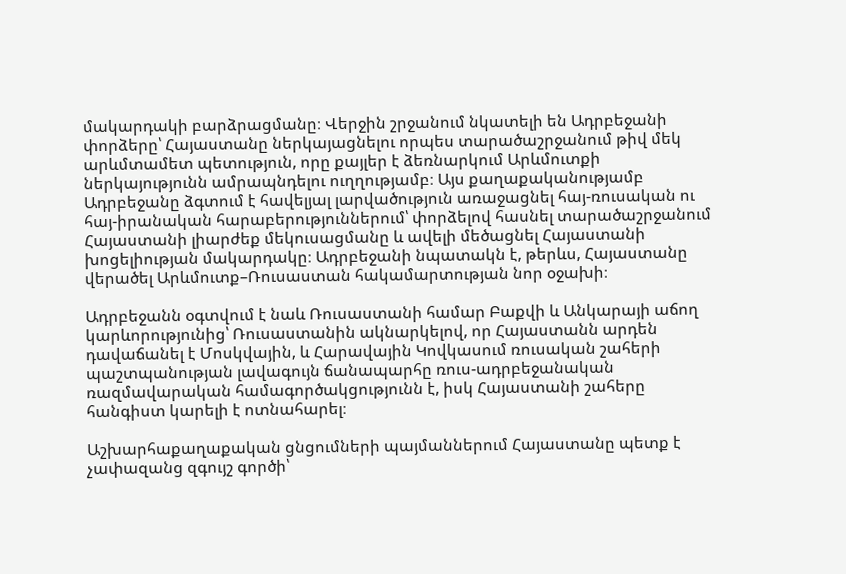մակարդակի բարձրացմանը։ Վերջին շրջանում նկատելի են Ադրբեջանի փորձերը՝ Հայաստանը ներկայացնելու որպես տարածաշրջանում թիվ մեկ արևմտամետ պետություն, որը քայլեր է ձեռնարկում Արևմուտքի ներկայությունն ամրապնդելու ուղղությամբ։ Այս քաղաքականությամբ Ադրբեջանը ձգտում է հավելյալ լարվածություն առաջացնել հայ-ռուսական ու հայ-իրանական հարաբերություններում՝ փորձելով հասնել տարածաշրջանում Հայաստանի լիարժեք մեկուսացմանը և ավելի մեծացնել Հայաստանի խոցելիության մակարդակը։ Ադրբեջանի նպատակն է, թերևս, Հայաստանը վերածել Արևմուտք–Ռուսաստան հակամարտության նոր օջախի։

Ադրբեջանն օգտվում է նաև Ռուսաստանի համար Բաքվի և Անկարայի աճող կարևորությունից՝ Ռուսաստանին ակնարկելով, որ Հայաստանն արդեն դավաճանել է Մոսկվային, և Հարավային Կովկասում ռուսական շահերի պաշտպանության լավագույն ճանապարհը ռուս-ադրբեջանական ռազմավարական համագործակցությունն է, իսկ Հայաստանի շահերը հանգիստ կարելի է ոտնահարել։

Աշխարհաքաղաքական ցնցումների պայմաններում Հայաստանը պետք է չափազանց զգույշ գործի՝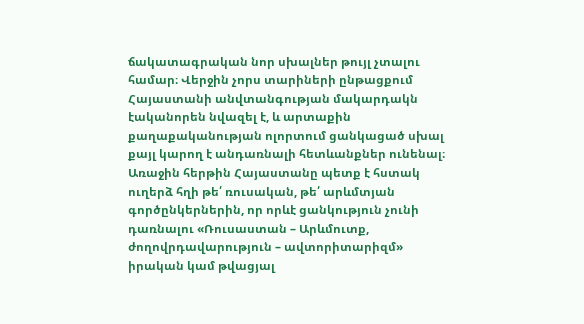ճակատագրական նոր սխալներ թույլ չտալու համար։ Վերջին չորս տարիների ընթացքում Հայաստանի անվտանգության մակարդակն էականորեն նվազել է, և արտաքին քաղաքականության ոլորտում ցանկացած սխալ քայլ կարող է անդառնալի հետևանքներ ունենալ։ Առաջին հերթին Հայաստանը պետք է հստակ ուղերձ հղի թե՛ ռուսական, թե՛ արևմտյան գործընկերներին, որ որևէ ցանկություն չունի դառնալու «Ռուսաստան – Արևմուտք, ժողովրդավարություն – ավտորիտարիզմ» իրական կամ թվացյալ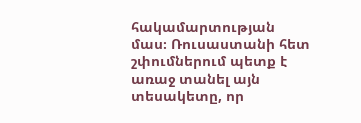հակամարտության մաս։ Ռուսաստանի հետ շփումներում պետք է առաջ տանել այն տեսակետը, որ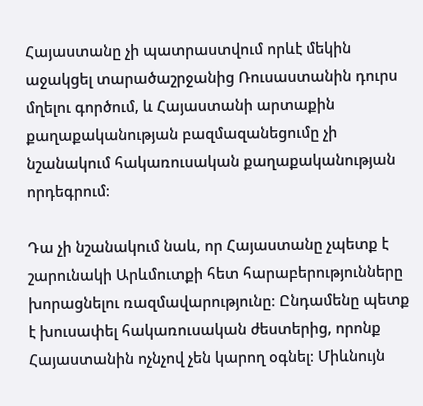Հայաստանը չի պատրաստվում որևէ մեկին աջակցել տարածաշրջանից Ռուսաստանին դուրս մղելու գործում, և Հայաստանի արտաքին քաղաքականության բազմազանեցումը չի նշանակում հակառուսական քաղաքականության որդեգրում։

Դա չի նշանակում նաև, որ Հայաստանը չպետք է շարունակի Արևմուտքի հետ հարաբերությունները խորացնելու ռազմավարությունը։ Ընդամենը պետք է խուսափել հակառուսական ժեստերից, որոնք Հայաստանին ոչնչով չեն կարող օգնել։ Միևնույն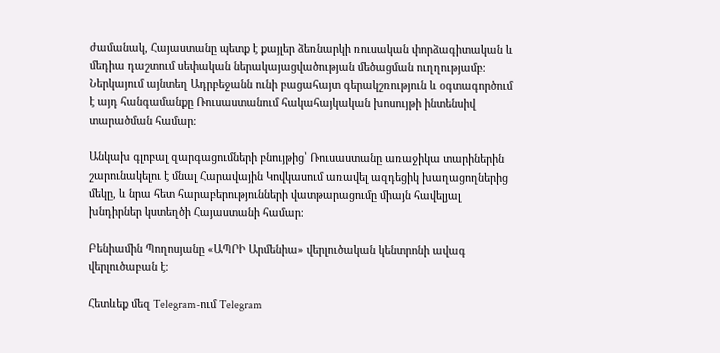ժամանակ, Հայաստանը պետք է քայլեր ձեռնարկի ռուսական փորձագիտական և մեդիա դաշտում սեփական ներակայացվածության մեծացման ուղղությամբ։ Ներկայում այնտեղ Ադրբեջանն ունի բացահայտ գերակշռություն և օգտագործում է այդ հանգամանքը Ռուսաստանում հակահայկական խոսույթի ինտենսիվ տարածման համար։

Անկախ գլոբալ զարգացումների բնույթից՝ Ռուսաստանը առաջիկա տարիներին շարունակելու է մնալ Հարավային Կովկասում առավել ազդեցիկ խաղացողներից մեկը, և նրա հետ հարաբերությունների վատթարացումը միայն հավելյալ խնդիրներ կստեղծի Հայաստանի համար։

Բենիամին Պողոսյանը «ԱՊՐԻ Արմենիա» վերլուծական կենտրոնի ավագ վերլուծաբան է։

Հետևեք մեզ Telegram-ում Telegram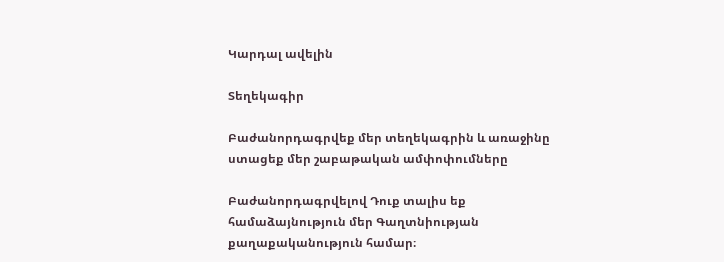Կարդալ ավելին

Տեղեկագիր

Բաժանորդագրվեք մեր տեղեկագրին և առաջինը ստացեք մեր շաբաթական ամփոփումները

Բաժանորդագրվելով Դուք տալիս եք համաձայնություն մեր Գաղտնիության քաղաքականություն համար։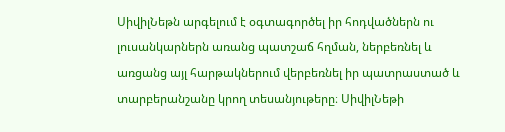ՍիվիլՆեթն արգելում է օգտագործել իր հոդվածներն ու լուսանկարներն առանց պատշաճ հղման, ներբեռնել և առցանց այլ հարթակներում վերբեռնել իր պատրաստած և տարբերանշանը կրող տեսանյութերը։ ՍիվիլՆեթի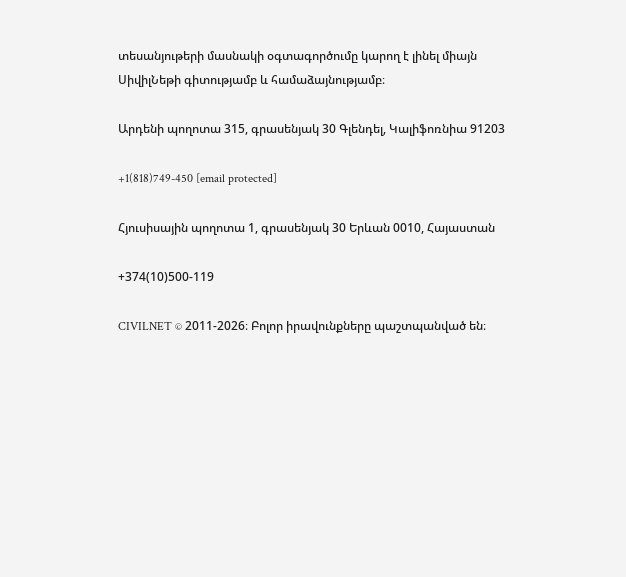տեսանյութերի մասնակի օգտագործումը կարող է լինել միայն ՍիվիլՆեթի գիտությամբ և համաձայնությամբ։

Արդենի պողոտա 315, գրասենյակ 30 Գլենդել, Կալիֆոռնիա 91203

+1(818)749-450 [email protected]

Հյուսիսային պողոտա 1, գրասենյակ 30 Երևան 0010, Հայաստան

+374(10)500-119

CIVILNET © 2011-2026։ Բոլոր իրավունքները պաշտպանված են։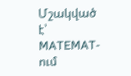Մշակված է՝ MATEMAT-ում